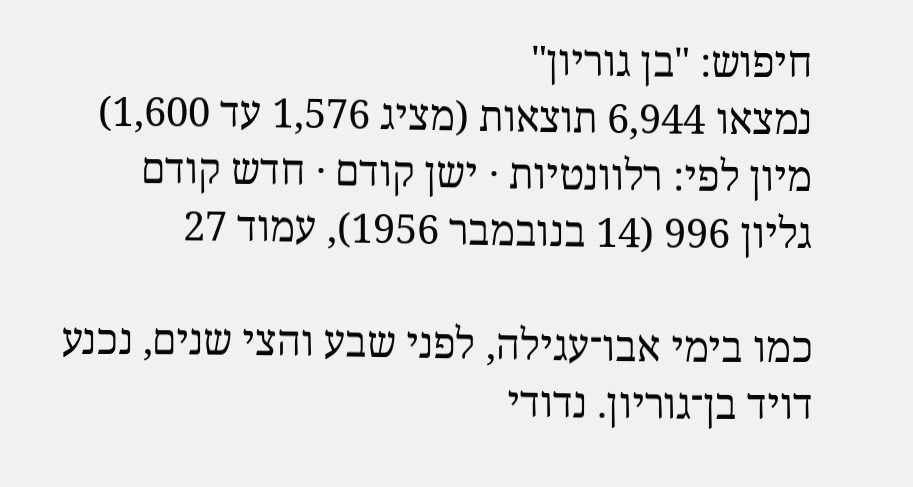חיפוש: "בן גוריון"
נמצאו 6,944 תוצאות (מציג 1,576 עד 1,600)
מיון לפי: רלוונטיות · ישן קודם · חדש קודם
גליון 996 (14 בנובמבר 1956), עמוד 27

כמו בימי אבו־עגילה, לפני שבע והצי שנים, נכנע דויד בן־גוריון. נדודי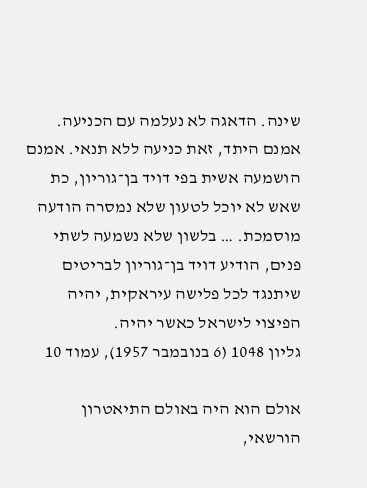שינה. הדאגה לא נעלמה עם הכניעה. אמנם היתד, זאת כניעה ללא תנאי. אמנם הושמעה אשית בפי דויד בן־גוריון, כת שאש לא יוכל לטעון שלא נמסרה הודעה מוסמכת. … בלשון שלא נשמעה לשתי פנים, הודיע דויד בן־גוריון לבריטים שיתנגד לכל פלישה עיראקית, יהיה הפיצוי לישראל כאשר יהיה.
גליון 1048 (6 בנובמבר 1957), עמוד 10

אולם הוא היה באולם התיאטרון הורשאי,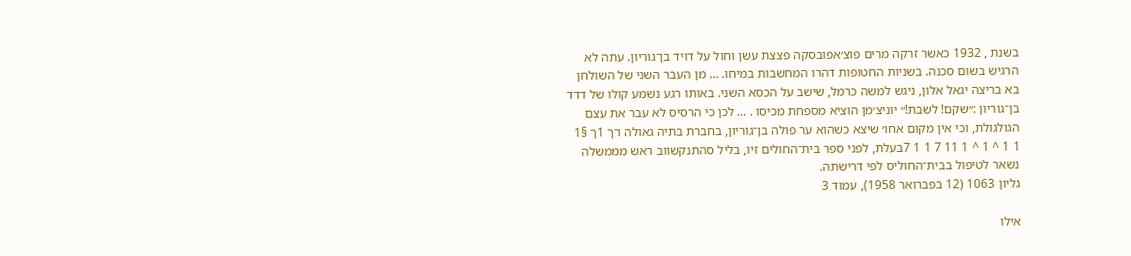בשנת , 1932 כאשר זרקה מרים פוצ׳אפובסקה פצצת עשן וחול על דויד בן־גוריון. עתה לא הרגיש בשום סכנה. בשניות החטופות דהרו המחשבות במיחו. … מן העבר השני של השולחן בא בריצה יגאל אלון, ניגש למשה כרמל, שישב על הכסא השני. באותו רגע נשמע קולו של דדד בן־גוריון :״שקם! לשבת!״ יוניצ׳מן הוציא מספחת מכיסו . … לכן כי הרסיס לא עבר את עצם הגולגולת, וכי אין מקום אחו׳ שיצא כשהוא ער פולה בן־גוריון, בחברת בתיה גאולה ו־ך 1ך §1 1 1 ^ 1 ^ 1 11 7 1 1 7בעלת, לפני ספר בית־החולים זיו, בליל סהתנקשווב ראש מממשלה נשאר לטיפול בבית־החוליס לפי דרישתה.
גליון 1063 (12 בפברואר 1958), עמוד 3

אילו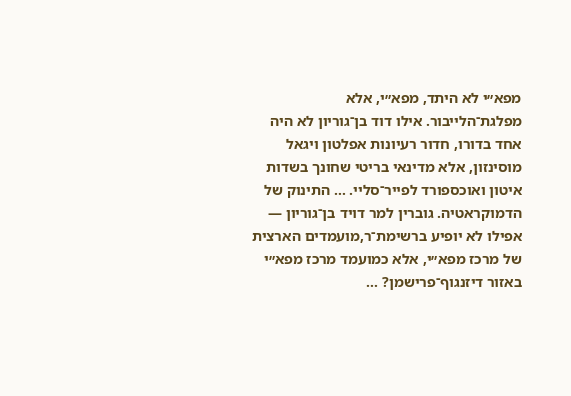מפא״י לא היתד, מפא״י, אלא מפלגת־הלייבור. אילו דוד בן־גוריון לא היה אחד בדורו, חדור רעיונות אפלטון ויגאל מוסינזון, אלא מדינאי בריטי שחונך בשדות איטון ואוכספורד לפייר־סליי. … התינוק של הדמוקראטיה. גוברין למר דויד בן־גוריון — אפילו לא יופיע ברשימת־ר,מועמדים הארצית של מרכז מפא״י, אלא כמועמד מרכז מפא״י באזור דיזנגוף־פרישמן? …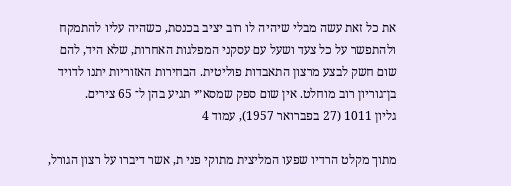את כל זאת עשה מבלי שיהיה לו רוב יציב בכנסת, כשהיה עליו להתמקח ולהתפשר על כל צעד ושעל עם עסקני המפלגות האחרות, שלא היד, להם שום חשק לבצע מרצון התאבדות פוליטית. הבחירות האזוריות יתנו לדויד בן־גוריון רוב מוחלט. אין שום ספק שמסא״י תגיע בהן ל־ 65 צירים.
גליון 1011 (27 בפברואר 1957), עמוד 4

מתוך מקלט הרדיו שפעו המליצית מתוקי פני ת, אשר דיברו על רצון הגורל,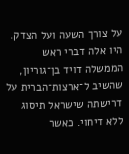על צורך השעה ועל הצדק. היו אלה דברי ראש הממשלה דויד בן־גוריון, שהשיב ל־ארצות־הברית על דרישתה שישראל תיסוג ללא דיחוי. כאשר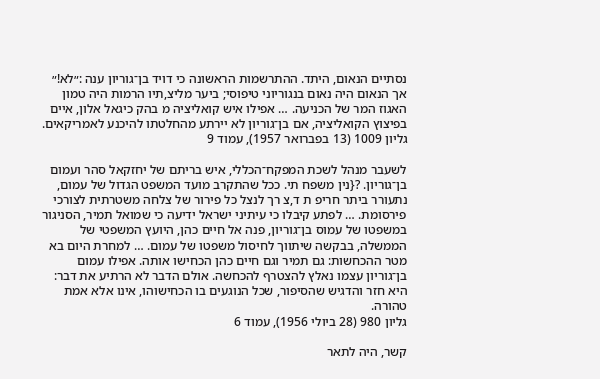נסתיים הנאום, היתד. ההתרשמות הראשונה כי דויד בן־גוריון ענה :״לא!״ אך הנאום היה נאום בנגוריוני טיפוסי; ביער מליצ,תיו הרמות היה טמון האגוז המר של הכניעה. … אפילו איש קואליציה מ בהק כיגאל אלון, איים בפיצוץ הקואליציה, אם בן־גוריון לא יירתע מהחלטתו להיכנע לאמריקאים.
גליון 1009 (13 בפברואר 1957), עמוד 9

לשעבר מנהל לשכת המפקח־הכללי, איש בריתם של יחזקאל סהר ועמום בן־גוריון. ?{נין משפח תי. ככל שהתקרב מועד המשפט הגדול של עמום, נתעורר ביתר חריפ ת ד,צ רך לנצל כל פירור של צלחה משטרתית לצורכי פירסומת. … לפתע קיבלו כי עיתיני ישראל ידיעה כי שמואל תמיר, הסניגור במשפטו של עמוס בן־גוריון, פנה אל חיים כהן, היועץ המשפטי של הממשלה, בבקשה שיתווך לחיסול משפטו של עמום. … למחרת היום בא מטר ההכחשות: גם תמיר וגם חיים כהן הכחישו אותה. אפילו עמום בן־גוריון עצמו נאלץ להצטרף להכחשה. אולם הדבר לא הרתיע את דבר: היא חזר והדגיש שהסיפור, שכל הנוגעים בו הכחישוהו, אינו אלא אמת טהורה.
גליון 980 (28 ביולי 1956), עמוד 6

קשר, היה לתאר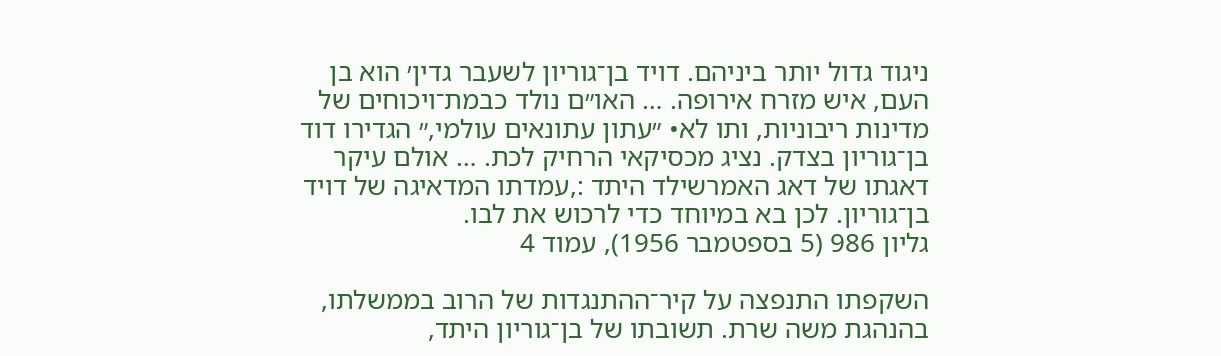ניגוד גדול יותר ביניהם. דויד בן־גוריון לשעבר גדין׳ הוא בן העם, איש מזרח אירופה. … האו״ם נולד כבמת־ויכוחים של מדינות ריבוניות, ותו לא• ״עתון עתונאים עולמי,״ הגדירו דוד בן־גוריון בצדק. נציג מכסיקאי הרחיק לכת. … אולם עיקר דאגתו של דאג האמרשילד היתד :,עמדתו המדאיגה של דויד בן־גוריון. לכן בא במיוחד כדי לרכוש את לבו.
גליון 986 (5 בספטמבר 1956), עמוד 4

השקפתו התנפצה על קיר־ההתנגדות של הרוב בממשלתו, בהנהגת משה שרת. תשובתו של בן־גוריון היתד,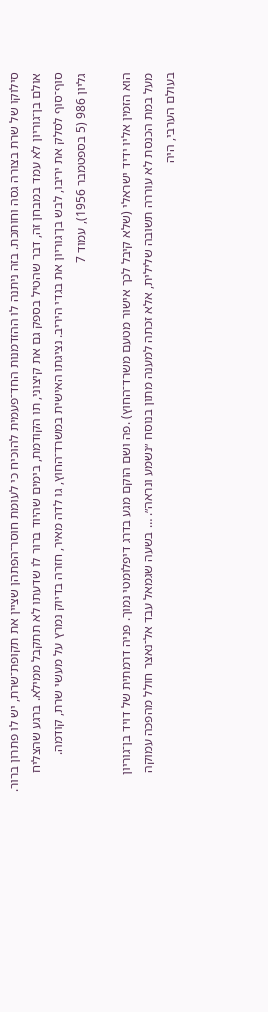סילוקו של שרת בצורה גסה וחותכת. בזה ניתנה לו ההזדמנות החד־פעמית להוכיח כי לעומת חוסר־הפתהן שציין את תקופת־שרת, יש לו פתרון ברור. אולם בן־גוריון לא עמד במבחן זה, דבר שהטיל בספק גם את קיצוני, תו הקודמת, בימים שהיוד ברור לו שדעתו לא תתקבל ממילא. ברגע שהצליח סוף־סוף לסלק את יריבו, לבש בן־גוריון את בגדי היריב. נציגתו האישית במשרד־החוץ, גו לדה מאיר, חזרה בדיוק נמרץ על מעשי שרת, קודמה.
גליון 986 (5 בספטמבר 1956), עמוד 7

הוא הזמין אליו ידיד ישראלי (שלא קיבל לכך אישור מטעם משרד־החוץ) .פה ושם הוקם מגע בדרג דיפלומטי נמוך. פניה דרמתית של דויד בן־גוריון מעל במת הכנסת לא עוררה תשובה שלילית, אלא זכתה למענה מתון בנוסח ״נשמע ונראה״. … בשעה שגמאל עבד אל־נאצר חולל מהפכה עמוקה בעולם הערבי, היה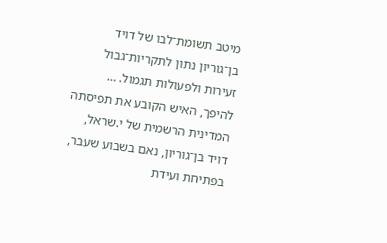מיטב תשומת־לבו של דויד בן־גוריון נתון לתקריות־גבול זעירות ולפעולות תגמול. … להיפך, האיש הקובע את תפיסתה המדינית הרשמית של י.שראל, דויד בן־גוריון, נאם בשבוע שעבר, בפתיחת ועידת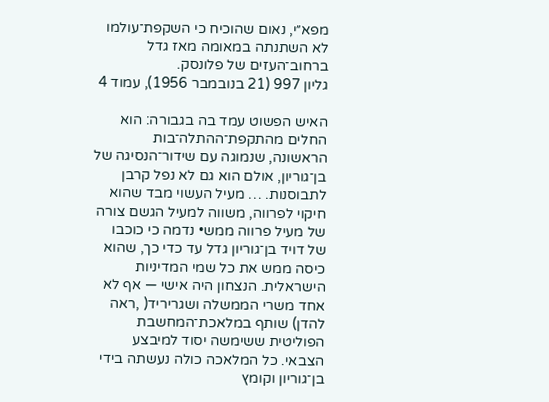מפא״י, נאום שהוכיח כי השקפת־עולמו לא השתנתה במאומה מאז גדל ברחוב־העזים של פלונסק.
גליון 997 (21 בנובמבר 1956), עמוד 4

האיש הפשוט עמד בה בגבורה: הוא החלים מהתקפת־ההתלה־בות הראשונה, שנמוגה עם שידור־הנסיגה של בן־גוריון, אולם הוא גם לא נפל קרבן לתבוסנות. … מעיל העשוי מבד שהוא חיקוי לפרווה, משווה למעיל הגשם צורה של מעיל פרווה ממש• נדמה כי כוכבו של דויד בן־גוריון גדל עד כדי כך, שהוא כיסה ממש את כל שמי המדיניות הישראלית. הנצחון היה אישי — אף לא אחד משרי הממשלה ושגריריד( ,ראה להדן) שותף במלאכת־המחשבת הפוליטית ששימשה יסוד למיבצע הצבאי. כל המלאכה כולה נעשתה בידי בן־גוריון וקומץ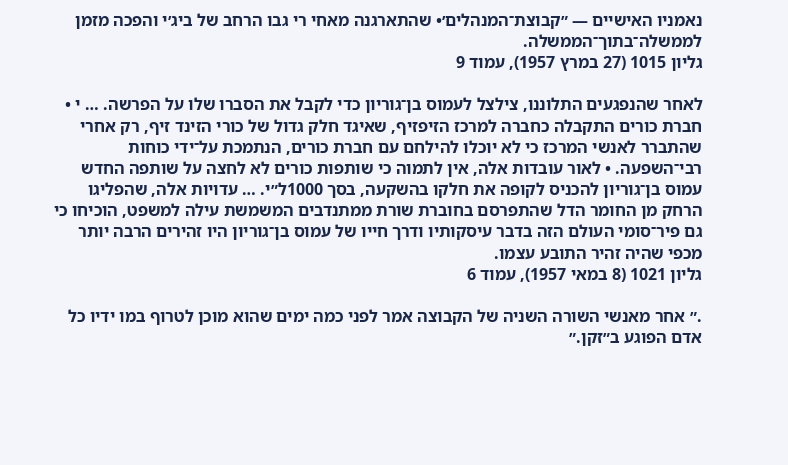נאמניו האישיים — ״קבוצת־המנהלים׳• שהתארגנה מאחי רי גבו הרחב של ביג׳י והפכה מזמן לממשלה־בתוך־הממשלה.
גליון 1015 (27 במרץ 1957), עמוד 9

לאחר שהנפגעים התלוננו, צילצל לעמוס בן־גוריון כדי לקבל את הסברו שלו על הפרשה. … י • חברת כורים התקבלה כחברה למרכז הזיפזיף, שאיגד חלק גדול של כורי הזינד זיף, רק אחרי שהתברר לאנשי המרכז כי לא יוכלו להילחם עם חברת כורים, הנתמכת על־ידי כוחות רבי־השפעה. • לאור עובדות אלה, אין לתמוה כי שותפות כורים לא לחצה על שותפה החדש עמוס בן־גוריון להכניס לקופה את חלקו בהשקעה, בסך 1000ל״י. … עדויות אלה, שהפליגו הרחק מן החומר הדל שהתפרסם בחוברת שורת ממתנדבים המשמשת עילה למשפט, הוכיחו כי גם פיר־סומי העולם הזה בדבר עיסקותיו ודרך חייו של עמוס בן־גוריון היו זהירים הרבה יותר מכפי שהיה זהיר התובע עצמו.
גליון 1021 (8 במאי 1957), עמוד 6

.״ אחר מאנשי השורה השניה של הקבוצה אמר לפני כמה ימים שהוא מוכן לטרוף במו ידיו כל אדם הפוגע ב״זקן.״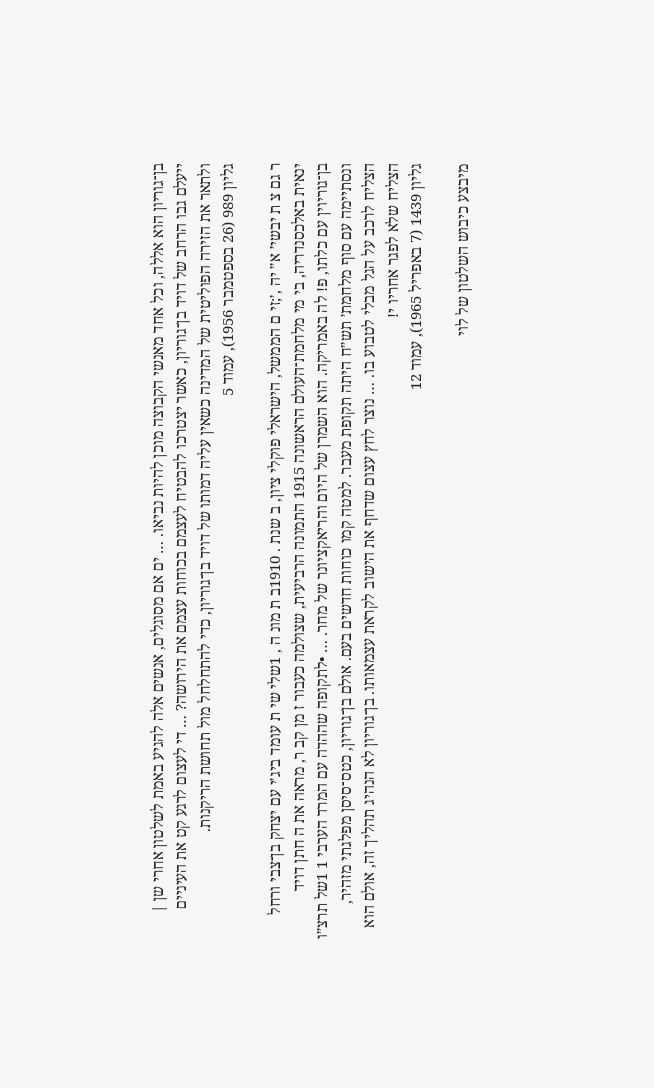בן־גוריון הוא אללה, וכל אחד מאנשי הקבוצה מוכן להיות נביאו. … ים אם מסוגלים, אנשים אלה להגיע באמת לשלטון אחרי שן | ייעלם גבו הרחב של דויד בן־גוריון, כאשר יצטרכו להבטיח לעצמם בכוחות עצמם את הירושה? … די לעצום לרגע קט את העיניים ולתאר את הזירה הפוליטית של המדינה כשאין עליה דמותו של דויד בן־גוריון, כדי להתחלחל מול תחושת הריקנות.
גליון 989 (26 בספטמבר 1956), עמוד 5

ר גם צ ת יבשי׳ א״ יה ,׳;זי ם הממשל, הישראלי פוקלי ציון, ב שנת . 1910ב ת מונ ה , 1שלי שי ת עומד ביג׳י עם יצחק בן־צבי ורחל ינאית באלכסנדריה, בי מי מלחמת־העולם הראשונה 1915 התמונה הרביעית, שצולמה כעבור ז מן קב ר, מראה את ה חתן דויד בן־גוריוין עם כלתו, פ! לה באמריקה. הוא השמרן של היום והריאקציונר של מחר. … •לתקופה שההדה עם המרד הערבי 1 1של תרצ״ו ונסתיימה עם סוף מלחמת׳ תש״ח היתה תקופת מעבר. למטה קמו כוחות חדשים בעם. אולם בן־גוריון, כטס־סיסן מפלגתי מזהיר, הצליח לרכב על הגל מבלי לטבוע בו. … נוצר לחץ עצום שדחף את הישוב לקראת עצמאותו. בן־גוריון לא הנהיג תהליך זה, אולם הוא הצליח שלא לפגר אחריו י!
גליון 1439 (7 באפריל 1965), עמוד 12

מיבצע כיבוש השלטון של לוי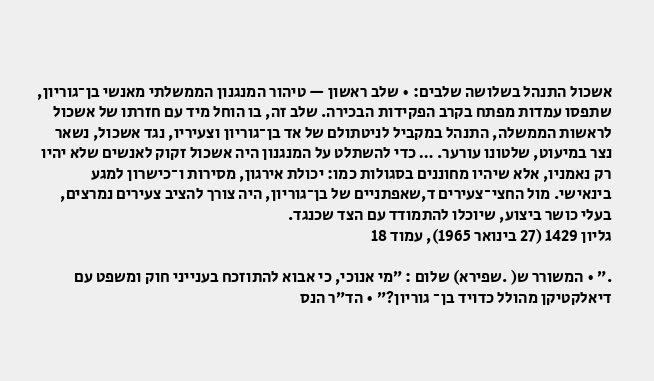אשכול התנהל בשלושה שלבים: • שלב ראשון — טיהור המנגנון הממשלתי מאנשי בן־גוריון, שתפסו עמדות מפתח בקרב הפקידות הבכירה. שלב זה, בו הוחל מיד עם חזרתו של אשכול לראשות הממשלה, התנהל במקביל לניטתולם של אד בן־גוריון וצעיריו, נגד אשכול, נשאר נצר במיעוט, שלטונו עורער. … כדי להשתלט על המנגנון היה אשכול זקוק לאנשים שלא יהיו רק נאמניו, אלא שיהיו מחוננים בסגולות כמו: יכולת אירגון, מסירות ו־כישרון למגע בינאישי. מול החצי־צעירים ד,שאפתניים של בן־גוריון, היה צורך להציב צעירים נמרצים, בעלי כושר ביצוע, שיוכלו להתמודד עם הצד שכנגד.
גליון 1429 (27 בינואר 1965), עמוד 18

.״ • המשורר ש( .שפירא) שלום : ״מי אנוכי, כי אבוא להתוזכח בענייני חוק ומשפט עם דיאלקטיקן מהולל כדויד בן־ גוריון?״ • הד״ר הנס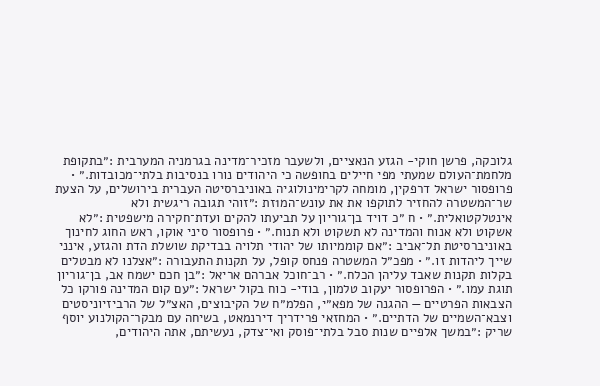גלוכקה, פרשן חוקי- הגזע הנאציים, ולשעבר מזכיר־מדינה בגרמניה המערבית :״בתקופת מלחמת־העולם שמעתי מפי חיילים בחופשה כי היהודים נורו בנסיבות בלתי־מכובדות.״ • פרופסור ישראל דרפקין, מומחה לקרימינולוגיה באוניברסיטה העברית בירושלים, על הצעת שר־המשטרה להחזיר לתוקפו את את עונש־המ1זת :״זוהי תגובה ריגשית ולא אינטלקטואלית.״ • ח ״כ דויד בן־גוריון על תביעתו להקים ועדת־חקירה מישפטית :״לא אשקוט ולא אנוח והמדינה לא תשקוט ולא תנוח.״ • פרופסור סיני אוקו, ראש החוג לחינוך באוניברסיטת תל־אביב :״אם קוממיותו של יהודי תלויה בבדיקת שושלת הדת והגזע, אינני שייך ליהדות זו.״ • מפכ״ל המשטרה פנחס קופל, על תקנות התעבורה :״אצלנו לא מבטלים בקלות תקנות שאבד עליהן הכלח.״ • רב־חוכל אברהם אריאל :״בן חכם ישמח אב, בן־גוריון תוגת עמו.״ • הפרופסור יעקוב טלמון, בודי- כוח בקול ישראל :״עם קום המדינה פורקו כל הצבאות הפרטיים — ההגנה של מפא״י, הפלמ״ח של הקיבוצים, האצ״ל של הרביזיוניסטים וצבא־השמיים של הדתיים.״ • המחזאי פרידריך דירנמאט, בשיחה עם מבקר־הקולנוע יוסף שריק :״במשך אלפיים שנות סבל בלתי־פוסק ואי־צדק, נעשיתם, אתה היהודים,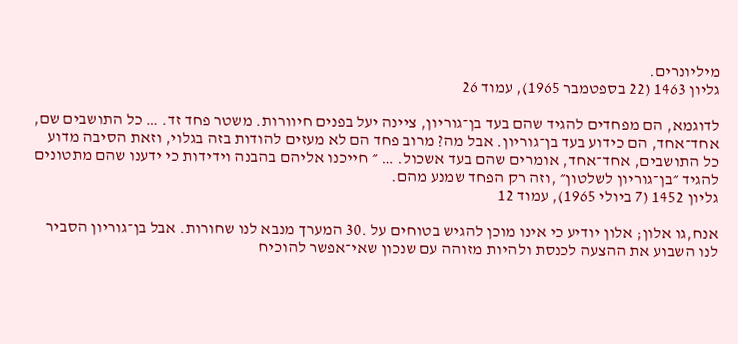מיליונרים.
גליון 1463 (22 בספטמבר 1965), עמוד 26

לדוגמא, הם מפחדים להגיד שהם בעד בן־גוריון, ציינה יעל בפנים חיוורות. משטר פחד זד. … כל התושבים שם, אחד־אחד, הם כידוע בעד בן־גוריון. אבל מה? מרוב פחד הם לא מעזים להודות בזה בגלוי, וזאת הסיבה מדוע כל התושבים, אחד־אחד, אומרים שהם בעד אשכול. … ״ חייכנו אליהם בהבנה וידידות כי ידענו שהם מתטונים להגיד ״בן־גוריון לשלטון״ ,וזה רק הפחד שמנע מהם.
גליון 1452 (7 ביולי 1965), עמוד 12

אנח,גו אלון; אלון יודיע כי אינו מוכן להגיש בטוחים על .30 המערך מנבא לנו שחורות. אבל בן־גוריון הסביר לנו השבוע את ההצעה לכנסת ולהיות מזוהה עם שנכון שאי־אפשר להוכיח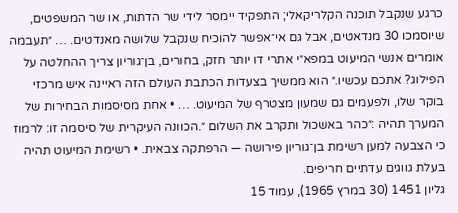כרגע שנקבל תוכנה הקלריקאלי; התפקיד יימסר לידי שר הדתות, או שר המשפטים, שיוסמכו 30 מנדאטים, אבל גם אי־אפשר להוכיח שנקבל שלושה מאנדטים. … ״תעבמה אומרים אנשי המיעוט במפא״י אתרי דו יותר חזק, בחורים, בן־גוריון צריך ההחלטה על הפילוג? אתכם עכשיו.״ הוא ממשיך בצעדות הכתבת העולם הזה ראיינה איש מרכזי בוקר שלו, ולפעמים גם שמעון מצטרף של המיעוט. … • אחת מסיסמות הבחירות של המערך תהיה :״כהר באשכול ותקרב את השלום ״.הכוונה העיקרית של סיסמה זו: לרמוז כי הצבעה למען רשימת בן־גוריון פירושה — הרפתקה צבאית. • רשימת המיעוט תהיה בעלת גווגים עדתיים חריפים.
גליון 1451 (30 במרץ 1965), עמוד 15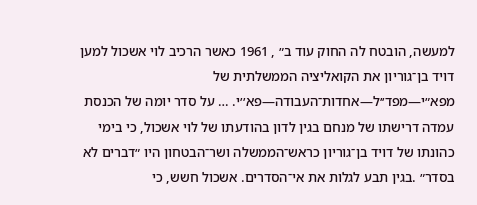למעשה, הובטח לה החוק עוד ב״ , 1961 כאשר הרכיב לוי אשכול למען דויד בן־גוריון את הקואליציה הממשלתית של מפא״י—מפד׳׳ל—אחדות־העבודה—פא׳׳י. … על סדר יומה של הכנסת עמדה דרישתו של מנחם בגין לדון בהודעתו של לוי אשכול, כי בימי כהונתו של דויד בן־גוריון כראש־הממשלה ושר־הבטחון היו ״דברים לא בסדר״ .בגין תבע לגלות את אי־הסדרים. אשכול חשש, כי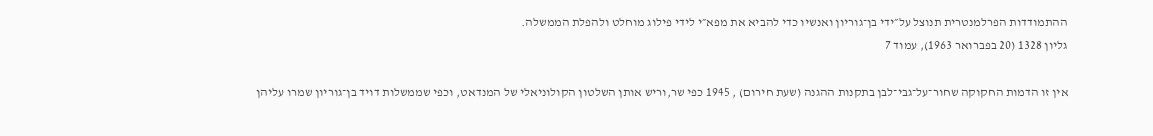ההתמודדות הפרלמנטרית תנוצל על״ידי בן־גוריון ואנשיו כדי להביא את מפא״י לידי פילוג מוחלט ולהפלת הממשלה.
גליון 1328 (20 בפברואר 1963), עמוד 7

אין זו הדמות החקוקה שחור־על־גבי־לבן בתקנות ההגנה (שעת חירום) , 1945 כפי שר,וריש אותן השלטון הקולוניאלי של המנדאט, וכפי שממשלות דויד בן־גוריון שמרו עליהן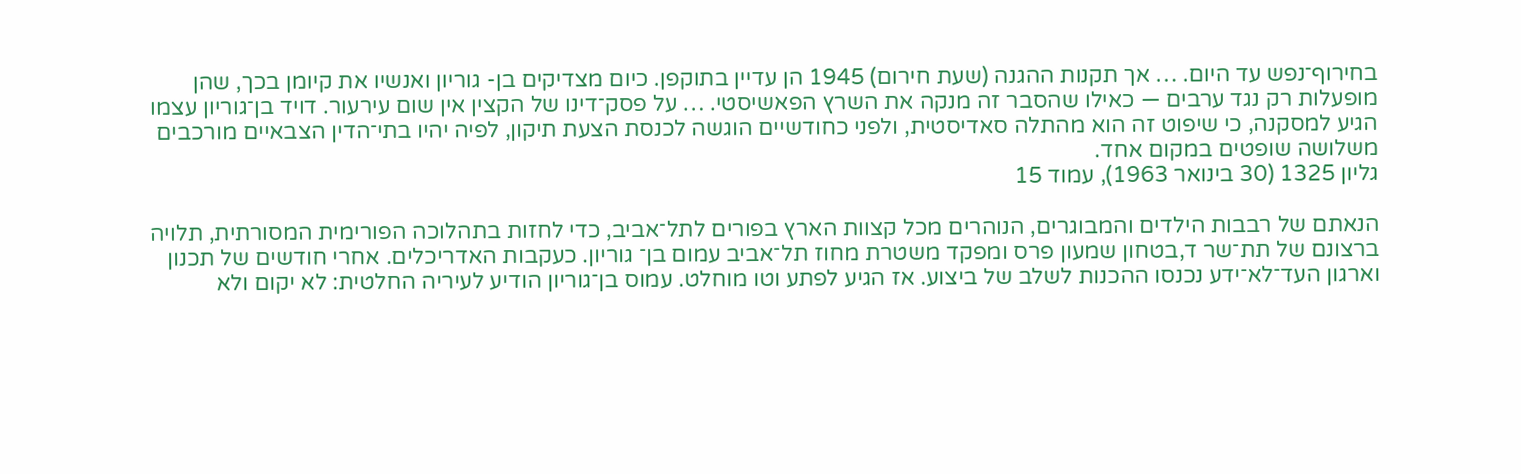בחירוף־נפש עד היום. … אך תקנות ההגנה (שעת חירום) 1945 הן עדיין בתוקפן. כיום מצדיקים בן- גוריון ואנשיו את קיומן בכך, שהן מופעלות רק נגד ערבים — כאילו שהסבר זה מנקה את השרץ הפאשיסטי. … על פסק־דינו של הקצין אין שום עירעור. דויד בן־גוריון עצמו הגיע למסקנה, כי שיפוט זה הוא מהתלה סאדיסטית, ולפני כחודשיים הוגשה לכנסת הצעת תיקון, לפיה יהיו בתי־הדין הצבאיים מורכבים משלושה שופטים במקום אחד.
גליון 1325 (30 בינואר 1963), עמוד 15

הנאתם של רבבות הילדים והמבוגרים, הנוהרים מכל קצוות הארץ בפורים לתל־אביב, כדי לחזות בתהלוכה הפורימית המסורתית, תלויה ברצונם של תת־שר ד,בטחון שמעון פרס ומפקד משטרת מחוז תל־אביב עמום בן־ גוריון. כעקבות האדריכלים. אחרי חודשים של תכנון וארגון העד־לא־ידע נכנסו ההכנות לשלב של ביצוע. אז הגיע לפתע וטו מוחלט. עמוס בן־גוריון הודיע לעיריה החלטית: לא יקום ולא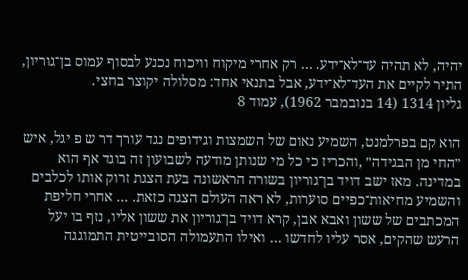יהיה, לא תהיה עד־לא־ידע. … רק אחרי מיקוח וויכוח נכנע לבסוף עמוס בן־גוריון, התיר לקיים את העד־לא־ידע, אבל בתנאי אחד: מסלולה יקוצר בחצי.
גליון 1314 (14 בנובמבר 1962), עמוד 8

הוא קם בפרלמנט, השמיע נאום של השמצות וגידופים נגד עורך דר ש פ יגל, איש ״החי מן הבגידה״ ,והכריז כי כל מי שנותן מודעה לשבועון זה בוגד אף הוא במדינה. מאז ישב דויד בן־גוריון בשורה הראשונה בעת הצגת זרוק אותו לכלבים והשמיע מחיאות־כפיים סוערות, לא ראה העולם הצגה כזאת. … אחרי חליפת המכתבים של ששון ואבא אבן, קרא דויד בן־גוריון את ששון אליו, נזף בו יעל הרעש שהקים, אסר עליו לחדשו … ואילו התעמולה הסובייטית התמוגגה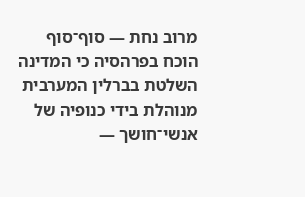מרוב נחת — סוף־סוף הוכח בפרהסיה כי המדינה השלטת בברלין המערבית מנוהלת בידי כנופיה של אנשי־חושך —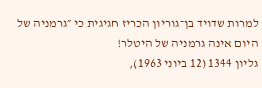למרות שדויד בן־גוריון הכריז חגיגית כי ״גרמניה של היום אינה גרמניה של היטלר!
גליון 1344 (12 ביוני 1963),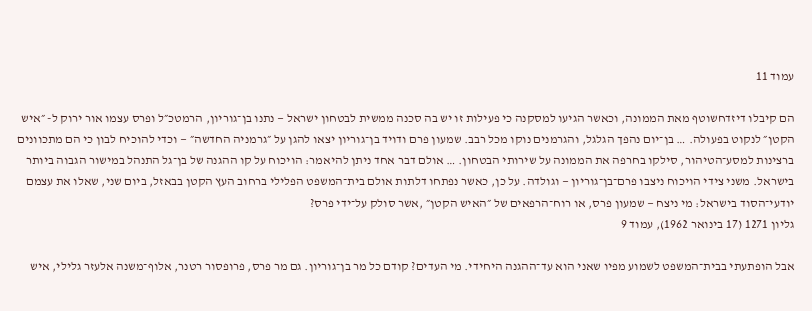עמוד 11

הם קיבלו דיזדחשוטף מאת הממונה, וכאשר הגיעו למסקנה כי פעילות זו יש בה סכנה ממשית לבטחון ישראל — נתנו בן־גוריון, הרמטכ״ל ופרס עצמו אור ירוק ל- ״איש הקטן״ לנקוט בפעולה. … בן־יום נהפך הגלגל, והגרמנים נוקו מכל רבב. שמעון פרם ודויד בן־גוריון יצאו להגן על ״גרמניה החדשה״ — וכדי להוכיח לבון כי הם מתכוונים ברצינות למסע־הטיהור, סילקו בחרפה את הממונה על שירותי הבטחון. … אולם דבר אחד ניתן להיאמר: הויכוח על קו ההגנה של בן־גל התנהל במישור הגבוה ביותר בישראל. משני צידי הויכוח ניצבו פרם־בן־גוריון — וגולדה. על כן, כאשר נפתחו דלתות אולם בית־המשפט הפלילי ברחוב העץ הקטן בבאזל, ביום שני, שאלו את עצמם יודעי־הסוד בישראל: מי ניצח — שמעון פרס, או רוח־הרפאים של ״האיש הקטן״ ,אשר סולק על־ידי פרס?
גליון 1271 (17 בינואר 1962), עמוד 9

אבל הופתעתי בבית־המשפט לשמוע מפיו שאני הוא עד־ההגנה היחידי. מי העדים? קודם כל מר בן־גוריון. גם מר פרס, פרופסור רטנר, אלוף־משנה אלעזר גלילי, איש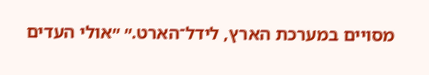מסויים במערכת הארץ, לידל־הארט.״ ״אולי העדים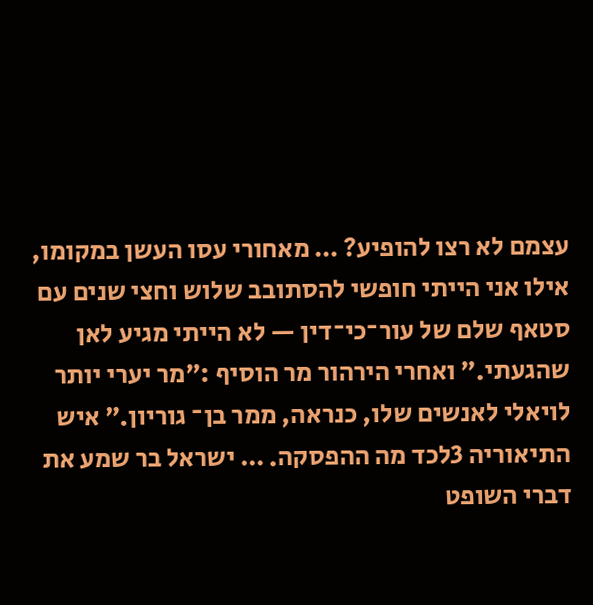עצמם לא רצו להופיע? … מאחורי עסו העשן במקומו, אילו אני הייתי חופשי להסתובב שלוש וחצי שנים עם סטאף שלם של עור־כי־דין — לא הייתי מגיע לאן שהגעתי.״ ואחרי הירהור מר הוסיף :״מר יערי יותר לויאלי לאנשים שלו, כנראה, ממר בן־ גוריון.״ איש התיאוריה 3לכד מה ההפסקה. … ישראל בר שמע את דברי השופט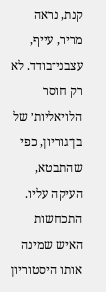קנת, נראה מריר, עייף, עצבני־בודד. לא רק חוסר הלויאליות׳ של בן־גוריון, כפי שהתבטא, העיקה עליו. התכחשות האיש שמינה אותו היסטוריון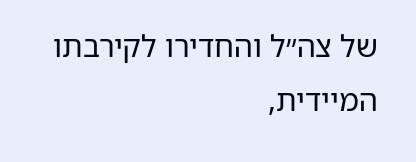של צה״ל והחדירו לקירבתו המיידית,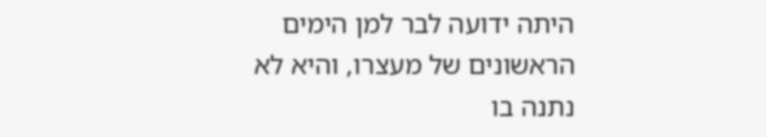היתה ידועה לבר למן הימים הראשונים של מעצרו, והיא לא נתנה בו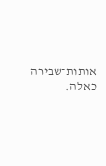אותות־שבירה כאלה.